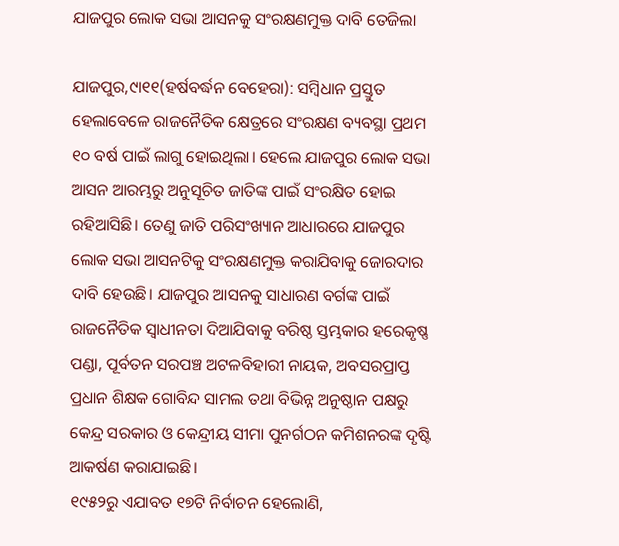ଯାଜପୁର ଲୋକ ସଭା ଆସନକୁ ସଂରକ୍ଷଣମୁକ୍ତ ଦାବି ତେଜିଲା

ଯାଜପୁର,୯ା୧୧(ହର୍ଷବର୍ଦ୍ଧନ ବେହେରା): ସମ୍ବିଧାନ ପ୍ରସ୍ତୁତ ହେଲାବେଳେ ରାଜନୈତିକ କ୍ଷେତ୍ରରେ ସଂରକ୍ଷଣ ବ୍ୟବସ୍ଥା ପ୍ରଥମ ୧୦ ବର୍ଷ ପାଇଁ ଲାଗୁ ହୋଇଥିଲା। ହେଲେ ଯାଜପୁର ଲୋକ ସଭା ଆସନ ଆରମ୍ଭରୁ ଅନୁସୂଚିତ ଜାତିଙ୍କ ପାଇଁ ସଂରକ୍ଷିତ ହୋଇ ରହିଆସିଛି। ତେଣୁ ଜାତି ପରିସଂଖ୍ୟାନ ଆଧାରରେ ଯାଜପୁର ଲୋକ ସଭା ଆସନଟିକୁ ସଂରକ୍ଷଣମୁକ୍ତ କରାଯିବାକୁ ଜୋରଦାର ଦାବି ହେଉଛି। ଯାଜପୁର ଆସନକୁ ସାଧାରଣ ବର୍ଗଙ୍କ ପାଇଁ ରାଜନୈତିକ ସ୍ବାଧୀନତା ଦିଆଯିବାକୁ ବରିଷ୍ଠ ସ୍ତମ୍ଭକାର ହରେକୃଷ୍ଣ ପଣ୍ଡା, ପୂର୍ବତନ ସରପଞ୍ଚ ଅଟଳବିହାରୀ ନାୟକ, ଅବସରପ୍ରାପ୍ତ ପ୍ରଧାନ ଶିକ୍ଷକ ଗୋବିନ୍ଦ ସାମଲ ତଥା ବିଭିନ୍ନ ଅନୁଷ୍ଠାନ ପକ୍ଷରୁ କେନ୍ଦ୍ର ସରକାର ଓ କେନ୍ଦ୍ରୀୟ ସୀମା ପୁନର୍ଗଠନ କମିଶନରଙ୍କ ଦୃଷ୍ଟି ଆକର୍ଷଣ କରାଯାଇଛି।
୧୯୫୨ରୁ ଏଯାବତ ୧୭ଟି ନିର୍ବାଚନ ହେଲୋଣି,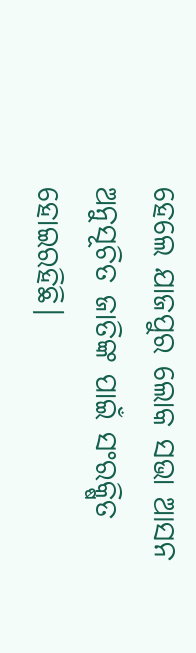ହେଲେ ଯାଜପୁର ଲୋକ ସଭା ଆସନ ଅନୁସୂଚିତ ଜାତିଙ୍କ ପାଇଁ ସଂରକ୍ଷିତ ହୋଇରହିଛି।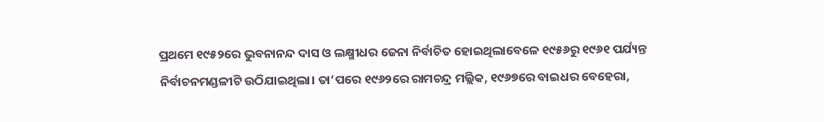ପ୍ରଥମେ ୧୯୫୨ରେ ଭୁବନାନନ୍ଦ ଦାସ ଓ ଲକ୍ଷ୍ମୀଧର ଜେନା ନିର୍ବାଚିତ ହୋଇଥିଲାବେଳେ ୧୯୫୬ରୁ ୧୯୬୧ ପର୍ଯ୍ୟନ୍ତ ନିର୍ବାଚନମଣ୍ଡଳୀଟି ଉଠିଯାଇଥିଲା। ତା’ପରେ ୧୯୬୨ରେ ରାମଚନ୍ଦ୍ର ମଲ୍ଲିକ, ୧୯୬୭ରେ ବାଇଧର ବେହେରା,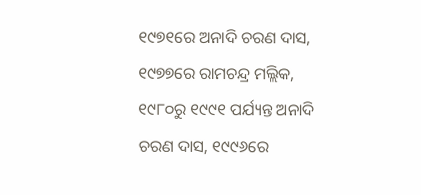୧୯୭୧ରେ ଅନାଦି ଚରଣ ଦାସ, ୧୯୭୭ରେ ରାମଚନ୍ଦ୍ର ମଲ୍ଲିକ, ୧୯୮୦ରୁ ୧୯୯୧ ପର୍ଯ୍ୟନ୍ତ ଅନାଦି ଚରଣ ଦାସ, ୧୯୯୬ରେ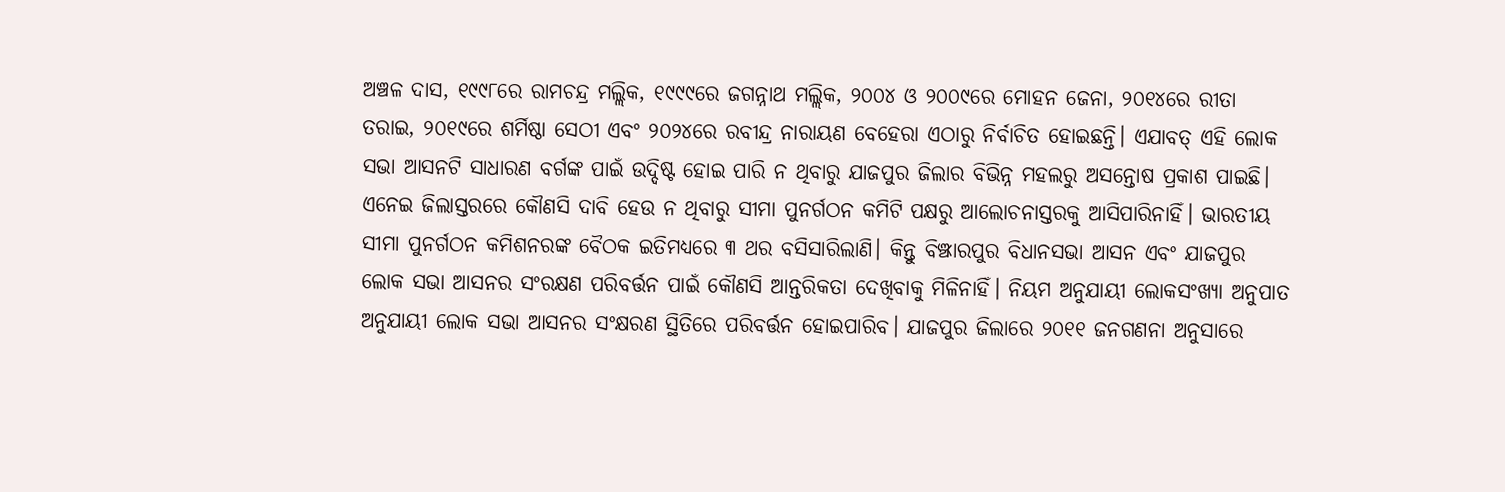ଅଞ୍ଚଳ ଦାସ, ୧୯୯୮ରେ ରାମଚନ୍ଦ୍ର ମଲ୍ଲିକ, ୧୯୯୯ରେ ଜଗନ୍ନାଥ ମଲ୍ଲିକ, ୨୦୦୪ ଓ ୨୦୦୯ରେ ମୋହନ ଜେନା, ୨୦୧୪ରେ ରୀତା ତରାଇ, ୨୦୧୯ରେ ଶର୍ମିଷ୍ଠା ସେଠୀ ଏବଂ ୨୦୨୪ରେ ରବୀନ୍ଦ୍ର ନାରାୟଣ ବେହେରା ଏଠାରୁ ନିର୍ବାଚିତ ହୋଇଛନ୍ତି। ଏଯାବତ୍‌ ଏହି ଲୋକ ସଭା ଆସନଟି ସାଧାରଣ ବର୍ଗଙ୍କ ପାଇଁ ଉଦ୍ଦିଷ୍ଟ ହୋଇ ପାରି ନ ଥିବାରୁ ଯାଜପୁର ଜିଲାର ବିଭିନ୍ନ ମହଲରୁ ଅସନ୍ତୋଷ ପ୍ରକାଶ ପାଇଛି। ଏନେଇ ଜିଲାସ୍ତରରେ କୌଣସି ଦାବି ହେଉ ନ ଥିବାରୁ ସୀମା ପୁନର୍ଗଠନ କମିଟି ପକ୍ଷରୁ ଆଲୋଚନାସ୍ତରକୁ ଆସିପାରିନାହିଁ। ଭାରତୀୟ ସୀମା ପୁନର୍ଗଠନ କମିଶନରଙ୍କ ବୈଠକ ଇତିମଧ୍ୟରେ ୩ ଥର ବସିସାରିଲାଣି। କିନ୍ତୁ ବିଞ୍ଝାରପୁର ବିଧାନସଭା ଆସନ ଏବଂ ଯାଜପୁର ଲୋକ ସଭା ଆସନର ସଂରକ୍ଷଣ ପରିବର୍ତ୍ତନ ପାଇଁ କୌଣସି ଆନ୍ତରିକତା ଦେଖିବାକୁ ମିଳିନାହିଁ। ନିୟମ ଅନୁଯାୟୀ ଲୋକସଂଖ୍ୟା ଅନୁପାତ ଅନୁଯାୟୀ ଲୋକ ସଭା ଆସନର ସଂକ୍ଷରଣ ସ୍ଥିତିରେ ପରିବର୍ତ୍ତନ ହୋଇପାରିବ। ଯାଜପୁର ଜିଲାରେ ୨୦୧୧ ଜନଗଣନା ଅନୁସାରେ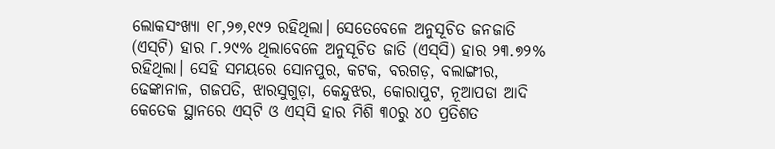ଲୋକସଂଖ୍ୟା ୧୮,୨୭,୧୯୨ ରହିଥିଲା। ସେତେବେଳେ ଅନୁସୂଚିତ ଜନଜାତି (ଏସ୍‌ଟି) ହାର ୮.୨୯% ଥିଲାବେଳେ ଅନୁସୂଚିତ ଜାତି (ଏସ୍‌ସି) ହାର ୨୩.୭୨% ରହିଥିଲା। ସେହି ସମୟରେ ସୋନପୁର, କଟକ, ବରଗଡ଼, ବଲାଙ୍ଗୀର, ଢେଙ୍କାନାଳ, ଗଜପତି, ଝାରସୁଗୁଡ଼ା, କେନ୍ଦୁଝର, କୋରାପୁଟ, ନୂଆପଡା ଆଦି କେତେକ ସ୍ଥାନରେ ଏସ୍‌ଟି ଓ ଏସ୍‌ସି ହାର ମିଶି ୩୦ରୁ ୪୦ ପ୍ରତିଶତ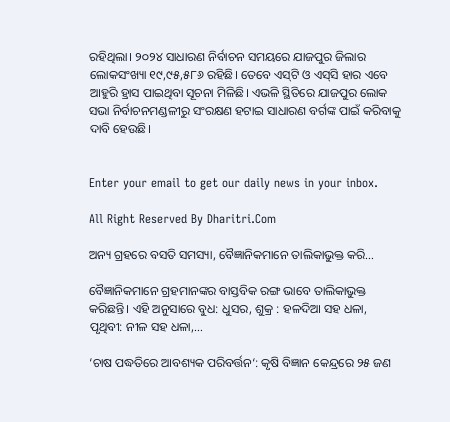ରହିଥିଲା। ୨୦୨୪ ସାଧାରଣ ନିର୍ବାଚନ ସମୟରେ ଯାଜପୁର ଜିଲାର ଲୋକସଂଖ୍ୟା ୧୯,୯୫,୫୮୬ ରହିଛି। ତେବେ ଏସ୍‌ଟି ଓ ଏସ୍‌ସି ହାର ଏବେ ଆହୁରି ହ୍ରାସ ପାଇଥିବା ସୂଚନା ମିଳିଛି। ଏଭଳି ସ୍ଥିତିରେ ଯାଜପୁର ଲୋକ ସଭା ନିର୍ବାଚନମଣ୍ଡଳୀରୁ ସଂରକ୍ଷଣ ହଟାଇ ସାଧାରଣ ବର୍ଗଙ୍କ ପାଇଁ କରିବାକୁ ଦାବି ହେଉଛି।


Enter your email to get our daily news in your inbox.

All Right Reserved By Dharitri.Com

ଅନ୍ୟ ଗ୍ରହରେ ବସତି ସମସ୍ୟା, ବୈଜ୍ଞାନିକମାନେ ତାଲିକାଭୁକ୍ତ କରି…

ବୈଜ୍ଞାନିକମାନେ ଗ୍ରହମାନଙ୍କର ବାସ୍ତବିକ ରଙ୍ଗ ଭାବେ ତାଲିକାଭୁକ୍ତ କରିଛନ୍ତି। ଏହି ଅନୁସାରେ ବୁଧ: ଧୁସର, ଶୁକ୍ର : ହଳଦିଆ ସହ ଧଳା, ପୃଥିବୀ: ନୀଳ ସହ ଧଳା,…

‘ଚାଷ ପଦ୍ଧତିରେ ଆବଶ୍ୟକ ପରିବର୍ତ୍ତନ‘: କୃଷି ବିଜ୍ଞାନ କେନ୍ଦ୍ରରେ ୨୫ ଜଣ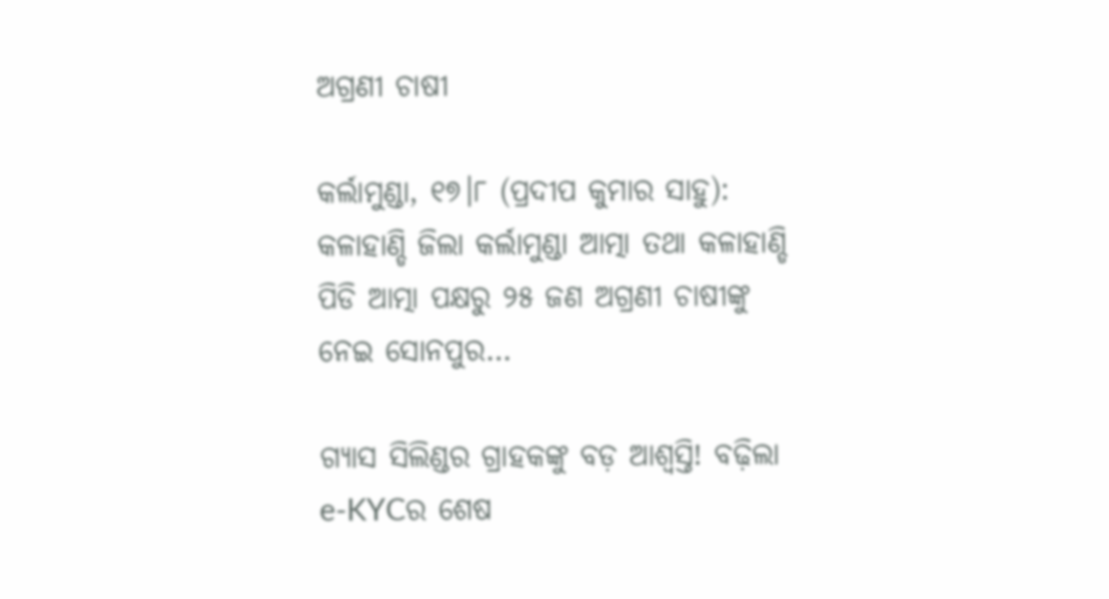ଅଗ୍ରଣୀ ଚାଷୀ

କର୍ଲାମୁଣ୍ଡା, ୧୭।୮ (ପ୍ରଦୀପ କୁମାର ସାହୁ): କଳାହାଣ୍ଡି ଜିଲା କର୍ଲାମୁଣ୍ଡା ଆତ୍ମା ତଥା କଳାହାଣ୍ଡି ପିଡି ଆତ୍ମା ପକ୍ଷରୁ ୨୫ ଜଣ ଅଗ୍ରଣୀ ଚାଷୀଙ୍କୁ ନେଇ ସୋନପୁର…

ଗ୍ୟାସ ସିଲିଣ୍ଡର ଗ୍ରାହକଙ୍କୁ ବଡ଼ ଆଶ୍ୱସ୍ତି! ବଢ଼ିଲା e-KYCର ଶେଷ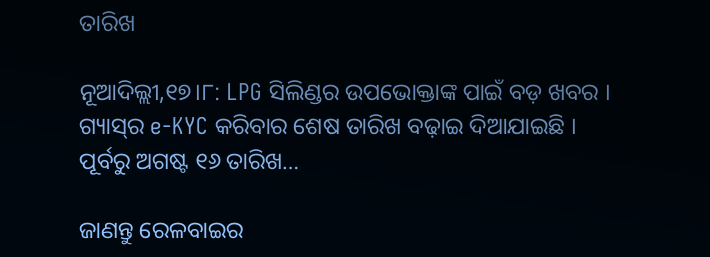ତାରିଖ

ନୂଆଦିଲ୍ଲୀ,୧୭।୮: LPG ସିଲିଣ୍ଡର ଉପଭୋକ୍ତାଙ୍କ ପାଇଁ ବଡ଼ ଖବର । ଗ୍ୟାସ୍‌ର e-KYC କରିବାର ଶେଷ ତାରିଖ ବଢ଼ାଇ ଦିଆଯାଇଛି । ପୂର୍ବରୁ ଅଗଷ୍ଟ ୧୬ ତାରିଖ…

ଜାଣନ୍ତୁ ରେଳବାଇର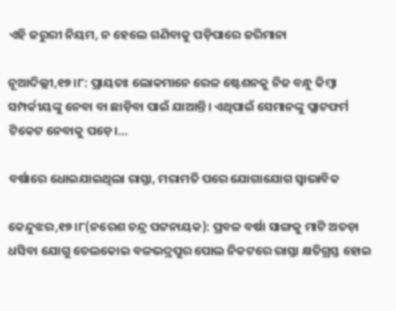ଏହି ଜରୁରୀ ନିୟମ, ନ ହେଲେ ଗଣିବାକୁ ପଡ଼ିପାରେ ଜରିମାନା

ନୂଆଦିଲ୍ଲୀ,୧୭।୮: ପ୍ରାୟତଃ ଲୋକମାନେ ରେଳ ଷ୍ଟେଶନକୁ ନିଜ ବନ୍ଧୁ କିମ୍ବା ସମ୍ପର୍କୀୟଙ୍କୁ ନେବା ବା ଛାଡ଼ିବା ପାଇଁ ଯାଆନ୍ତି। ଏଥିପାଇଁ ସେମାନଙ୍କୁ ପ୍ଲାଟଫର୍ମ ଟିକେଟ ନେବାକୁ ପଡ଼େ।…

ବର୍ଷାରେ ଧୋଇଯାଇଥିଲା ରାସ୍ତା, ମରାମତି ପରେ ଯୋଗାଯୋଗ ସ୍ବାଭାବିକ

କେନ୍ଦୁଝର,୧୭।୮(ନରେଶ ଚନ୍ଦ୍ର ପଟ୍ଟନାୟକ): ପ୍ରବଳ ବର୍ଷା ସାଙ୍ଗକୁ ମାଟି ଅତଡ଼ା ଧସିବା ଯୋଗୁ ତେଲକୋଇ ବଳଭଦ୍ରପୁର ପୋଲ ନିକଟରେ ରାସ୍ତା କ୍ଷତିଗ୍ରସ୍ତ ହୋଇ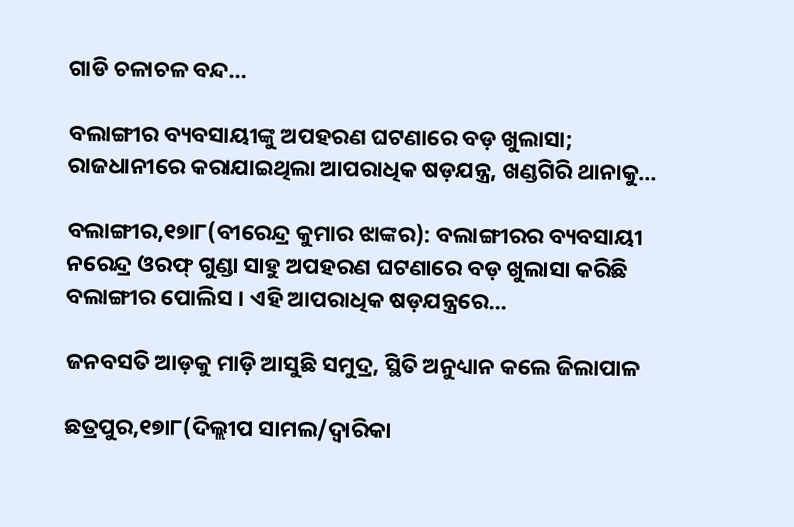ଗାଡି ଚଳାଚଳ ବନ୍ଦ…

ବଲାଙ୍ଗୀର ବ୍ୟବସାୟୀଙ୍କୁ ଅପହରଣ ଘଟଣାରେ ବଡ଼ ଖୁଲାସା; ରାଜଧାନୀରେ କରାଯାଇଥିଲା ଆପରାଧିକ ଷଡ଼ଯନ୍ତ୍ର, ଖଣ୍ଡଗିରି ଥାନାକୁ…

ବଲାଙ୍ଗୀର,୧୭ା୮(ବୀରେନ୍ଦ୍ର କୁମାର ଝାଙ୍କର): ବଲାଙ୍ଗୀରର ବ୍ୟବସାୟୀ ନରେନ୍ଦ୍ର ଓରଫ୍ ଗୁଣ୍ଡା ସାହୁ ଅପହରଣ ଘଟଣାରେ ବଡ଼ ଖୁଲାସା କରିଛି ବଲାଙ୍ଗୀର ପୋଲିସ । ଏହି ଆପରାଧିକ ଷଡ଼ଯନ୍ତ୍ରରେ…

ଜନବସତି ଆଡ଼କୁ ମାଡ଼ି ଆସୁଛି ସମୁଦ୍ର, ସ୍ଥିତି ଅନୁଧ୍ୟାନ କଲେ ଜିଲାପାଳ

ଛତ୍ରପୁର,୧୭ା୮(ଦିଲ୍ଲୀପ ସାମଲ/ଦ୍ୱାରିକା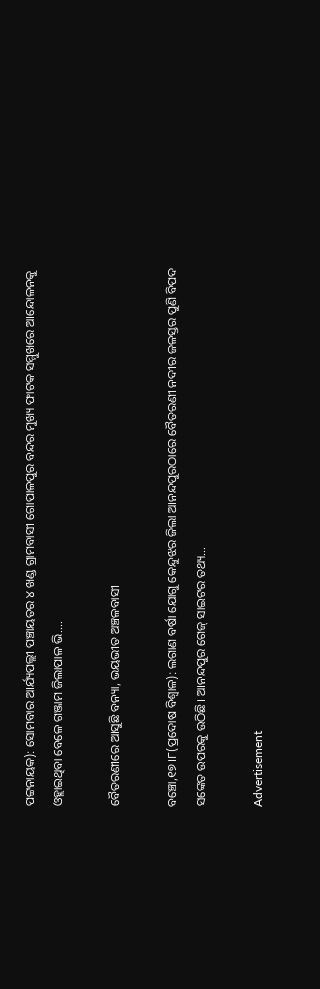ପଟ୍ଟନାୟକ): ସୋମବାର ଆର୍ଯ୍ୟପଲ୍ଲୀ ପଞ୍ଚାୟତର ୪ ଖଣ୍ଡ ଗ୍ରାମବାସୀ ଗୋପାଳପୁର ବନ୍ଦର ମୁଖ୍ୟ ଫାଟକ ସମ୍ମୁଖରେ ଆନ୍ଦୋଳନକୁ ଓହ୍ଲାଇଥିବା ବେଳେ ଗଞ୍ଜାମ ଜିଲାପାଳ ଭି.…

ବୈତରଣୀରେ ଆସୁଛି ବନ୍ୟା, ଭୟଭୀତ ଅଞ୍ଚଳବାସୀ

ବଞ୍ଚୋ,୧୭।୮(ପ୍ରଦୋଷ ବିଶ୍ୱାଳ): ଲଗାଣ ବର୍ଷା ଯୋଗୁ କେନ୍ଦୁଝର ଜିଲା ଆନନ୍ଦପୁରଠାରେ ବୈତରଣୀ ନଦୀର ଜଳସ୍ତର ପୁଣି ବିପଦ ସଙ୍କେତ ଉପରକୁ ଉଠିଛି। ଆନନ୍ଦପୁର ଗେଜ୍‌ ସାଇଟର ତଥ୍ୟ…

Advertisement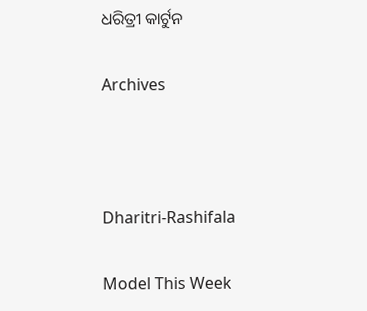ଧରିତ୍ରୀ କାର୍ଟୁନ

Archives



Dharitri-Rashifala

Model This Week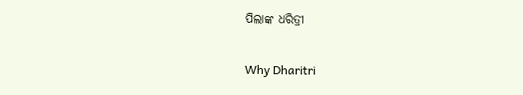ପିଲାଙ୍କ ଧରିତ୍ରୀ

Why Dharitri